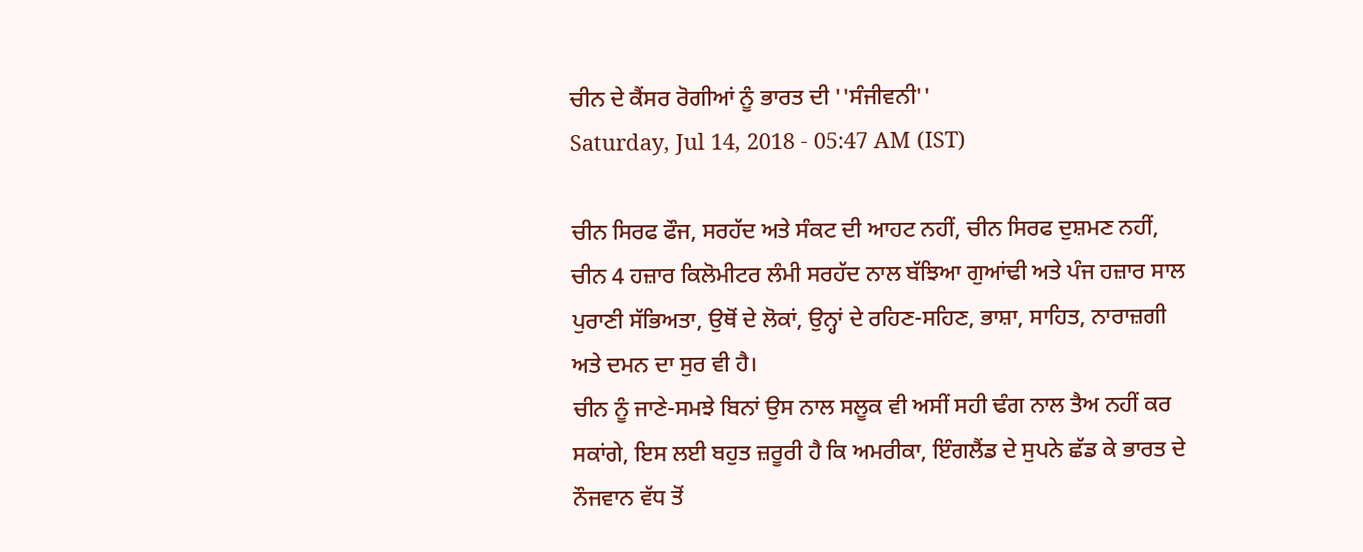ਚੀਨ ਦੇ ਕੈਂਸਰ ਰੋਗੀਆਂ ਨੂੰ ਭਾਰਤ ਦੀ ''ਸੰਜੀਵਨੀ''
Saturday, Jul 14, 2018 - 05:47 AM (IST)

ਚੀਨ ਸਿਰਫ ਫੌਜ, ਸਰਹੱਦ ਅਤੇ ਸੰਕਟ ਦੀ ਆਹਟ ਨਹੀਂ, ਚੀਨ ਸਿਰਫ ਦੁਸ਼ਮਣ ਨਹੀਂ, ਚੀਨ 4 ਹਜ਼ਾਰ ਕਿਲੋਮੀਟਰ ਲੰਮੀ ਸਰਹੱਦ ਨਾਲ ਬੱਝਿਆ ਗੁਆਂਢੀ ਅਤੇ ਪੰਜ ਹਜ਼ਾਰ ਸਾਲ ਪੁਰਾਣੀ ਸੱਭਿਅਤਾ, ਉਥੋਂ ਦੇ ਲੋਕਾਂ, ਉਨ੍ਹਾਂ ਦੇ ਰਹਿਣ-ਸਹਿਣ, ਭਾਸ਼ਾ, ਸਾਹਿਤ, ਨਾਰਾਜ਼ਗੀ ਅਤੇ ਦਮਨ ਦਾ ਸੁਰ ਵੀ ਹੈ।
ਚੀਨ ਨੂੰ ਜਾਣੇ-ਸਮਝੇ ਬਿਨਾਂ ਉਸ ਨਾਲ ਸਲੂਕ ਵੀ ਅਸੀਂ ਸਹੀ ਢੰਗ ਨਾਲ ਤੈਅ ਨਹੀਂ ਕਰ ਸਕਾਂਗੇ, ਇਸ ਲਈ ਬਹੁਤ ਜ਼ਰੂਰੀ ਹੈ ਕਿ ਅਮਰੀਕਾ, ਇੰਗਲੈਂਡ ਦੇ ਸੁਪਨੇ ਛੱਡ ਕੇ ਭਾਰਤ ਦੇ ਨੌਜਵਾਨ ਵੱਧ ਤੋਂ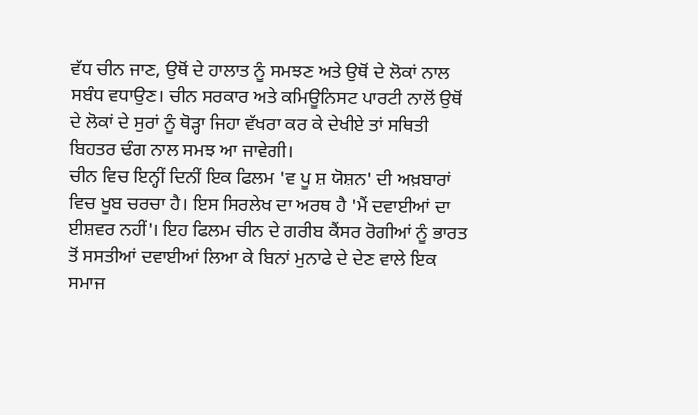ਵੱਧ ਚੀਨ ਜਾਣ, ਉਥੋਂ ਦੇ ਹਾਲਾਤ ਨੂੰ ਸਮਝਣ ਅਤੇ ਉਥੋਂ ਦੇ ਲੋਕਾਂ ਨਾਲ ਸਬੰਧ ਵਧਾਉਣ। ਚੀਨ ਸਰਕਾਰ ਅਤੇ ਕਮਿਊਨਿਸਟ ਪਾਰਟੀ ਨਾਲੋਂ ਉਥੋਂ ਦੇ ਲੋਕਾਂ ਦੇ ਸੁਰਾਂ ਨੂੰ ਥੋੜ੍ਹਾ ਜਿਹਾ ਵੱਖਰਾ ਕਰ ਕੇ ਦੇਖੀਏ ਤਾਂ ਸਥਿਤੀ ਬਿਹਤਰ ਢੰਗ ਨਾਲ ਸਮਝ ਆ ਜਾਵੇਗੀ।
ਚੀਨ ਵਿਚ ਇਨ੍ਹੀਂ ਦਿਨੀਂ ਇਕ ਫਿਲਮ 'ਵ ਪੂ ਸ਼ ਯੋਸ਼ਨ' ਦੀ ਅਖ਼ਬਾਰਾਂ ਵਿਚ ਖੂਬ ਚਰਚਾ ਹੈ। ਇਸ ਸਿਰਲੇਖ ਦਾ ਅਰਥ ਹੈ 'ਮੈਂ ਦਵਾਈਆਂ ਦਾ ਈਸ਼ਵਰ ਨਹੀਂ'। ਇਹ ਫਿਲਮ ਚੀਨ ਦੇ ਗਰੀਬ ਕੈਂਸਰ ਰੋਗੀਆਂ ਨੂੰ ਭਾਰਤ ਤੋਂ ਸਸਤੀਆਂ ਦਵਾਈਆਂ ਲਿਆ ਕੇ ਬਿਨਾਂ ਮੁਨਾਫੇ ਦੇ ਦੇਣ ਵਾਲੇ ਇਕ ਸਮਾਜ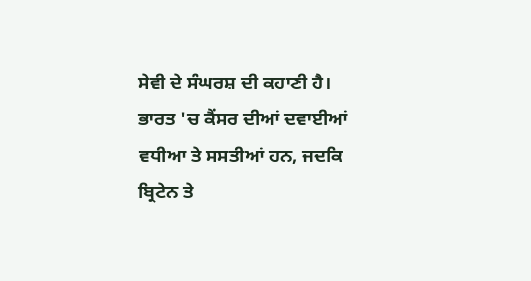ਸੇਵੀ ਦੇ ਸੰਘਰਸ਼ ਦੀ ਕਹਾਣੀ ਹੈ।
ਭਾਰਤ 'ਚ ਕੈਂਸਰ ਦੀਆਂ ਦਵਾਈਆਂ ਵਧੀਆ ਤੇ ਸਸਤੀਆਂ ਹਨ, ਜਦਕਿ ਬ੍ਰਿਟੇਨ ਤੇ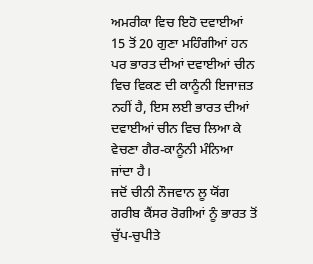ਅਮਰੀਕਾ ਵਿਚ ਇਹੋ ਦਵਾਈਆਂ 15 ਤੋਂ 20 ਗੁਣਾ ਮਹਿੰਗੀਆਂ ਹਨ ਪਰ ਭਾਰਤ ਦੀਆਂ ਦਵਾਈਆਂ ਚੀਨ ਵਿਚ ਵਿਕਣ ਦੀ ਕਾਨੂੰਨੀ ਇਜਾਜ਼ਤ ਨਹੀਂ ਹੈ, ਇਸ ਲਈ ਭਾਰਤ ਦੀਆਂ ਦਵਾਈਆਂ ਚੀਨ ਵਿਚ ਲਿਆ ਕੇ ਵੇਚਣਾ ਗੈਰ-ਕਾਨੂੰਨੀ ਮੰਨਿਆ ਜਾਂਦਾ ਹੈ।
ਜਦੋਂ ਚੀਨੀ ਨੌਜਵਾਨ ਲੂ ਯੋਂਗ ਗਰੀਬ ਕੈਂਸਰ ਰੋਗੀਆਂ ਨੂੰ ਭਾਰਤ ਤੋਂ ਚੁੱਪ-ਚੁਪੀਤੇ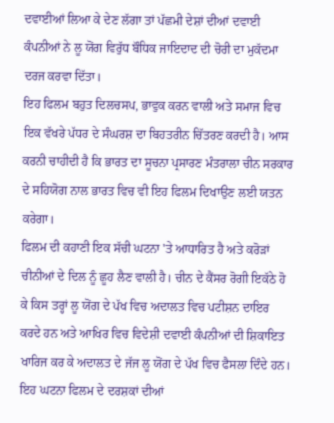ਦਵਾਈਆਂ ਲਿਆ ਕੇ ਦੇਣ ਲੱਗਾ ਤਾਂ ਪੱਛਮੀ ਦੇਸ਼ਾਂ ਦੀਆਂ ਦਵਾਈ ਕੰਪਨੀਆਂ ਨੇ ਲੂ ਯੋਂਗ ਵਿਰੁੱਧ ਬੌਧਿਕ ਜਾਇਦਾਦ ਦੀ ਚੋਰੀ ਦਾ ਮੁਕੱਦਮਾ ਦਰਜ ਕਰਵਾ ਦਿੱਤਾ।
ਇਹ ਫਿਲਮ ਬਹੁਤ ਦਿਲਚਸਪ, ਭਾਵੁਕ ਕਰਨ ਵਾਲੀ ਅਤੇ ਸਮਾਜ ਵਿਚ ਇਕ ਵੱਖਰੇ ਪੱਧਰ ਦੇ ਸੰਘਰਸ਼ ਦਾ ਬਿਹਤਰੀਨ ਚਿੱਤਰਣ ਕਰਦੀ ਹੈ। ਆਸ ਕਰਨੀ ਚਾਹੀਦੀ ਹੈ ਕਿ ਭਾਰਤ ਦਾ ਸੂਚਨਾ ਪ੍ਰਸਾਰਣ ਮੰਤਰਾਲਾ ਚੀਨ ਸਰਕਾਰ ਦੇ ਸਹਿਯੋਗ ਨਾਲ ਭਾਰਤ ਵਿਚ ਵੀ ਇਹ ਫਿਲਮ ਦਿਖਾਉਣ ਲਈ ਯਤਨ ਕਰੇਗਾ।
ਫਿਲਮ ਦੀ ਕਹਾਣੀ ਇਕ ਸੱਚੀ ਘਟਨਾ 'ਤੇ ਆਧਾਰਿਤ ਹੈ ਅਤੇ ਕਰੋੜਾਂ ਚੀਨੀਆਂ ਦੇ ਦਿਲ ਨੂੰ ਛੂਹ ਲੈਣ ਵਾਲੀ ਹੈ। ਚੀਨ ਦੇ ਕੈਂਸਰ ਰੋਗੀ ਇਕੱਠੇ ਹੋ ਕੇ ਕਿਸ ਤਰ੍ਹਾਂ ਲੂ ਯੋਂਗ ਦੇ ਪੱਖ ਵਿਚ ਅਦਾਲਤ ਵਿਚ ਪਟੀਸ਼ਨ ਦਾਇਰ ਕਰਦੇ ਹਨ ਅਤੇ ਆਖਿਰ ਵਿਚ ਵਿਦੇਸ਼ੀ ਦਵਾਈ ਕੰਪਨੀਆਂ ਦੀ ਸ਼ਿਕਾਇਤ ਖਾਰਿਜ ਕਰ ਕੇ ਅਦਾਲਤ ਦੇ ਜੱਜ ਲੂ ਯੋਂਗ ਦੇ ਪੱਖ ਵਿਚ ਫੈਸਲਾ ਦਿੰਦੇ ਹਨ। ਇਹ ਘਟਨਾ ਫਿਲਮ ਦੇ ਦਰਸ਼ਕਾਂ ਦੀਆਂ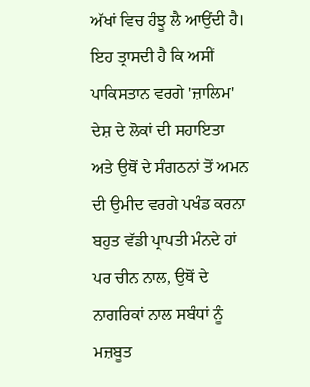ਅੱਖਾਂ ਵਿਚ ਹੰਝੂ ਲੈ ਆਉਂਦੀ ਹੈ।
ਇਹ ਤ੍ਰਾਸਦੀ ਹੈ ਕਿ ਅਸੀਂ ਪਾਕਿਸਤਾਨ ਵਰਗੇ 'ਜ਼ਾਲਿਮ' ਦੇਸ਼ ਦੇ ਲੋਕਾਂ ਦੀ ਸਹਾਇਤਾ ਅਤੇ ਉਥੋਂ ਦੇ ਸੰਗਠਨਾਂ ਤੋਂ ਅਮਨ ਦੀ ਉਮੀਦ ਵਰਗੇ ਪਖੰਡ ਕਰਨਾ ਬਹੁਤ ਵੱਡੀ ਪ੍ਰਾਪਤੀ ਮੰਨਦੇ ਹਾਂ ਪਰ ਚੀਨ ਨਾਲ, ਉਥੋਂ ਦੇ ਨਾਗਰਿਕਾਂ ਨਾਲ ਸਬੰਧਾਂ ਨੂੰ ਮਜ਼ਬੂਤ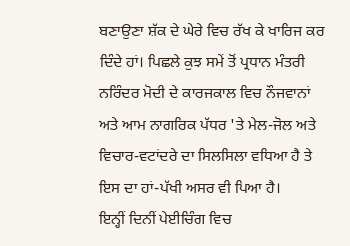ਬਣਾਉਣਾ ਸ਼ੱਕ ਦੇ ਘੇਰੇ ਵਿਚ ਰੱਖ ਕੇ ਖਾਰਿਜ ਕਰ ਦਿੰਦੇ ਹਾਂ। ਪਿਛਲੇ ਕੁਝ ਸਮੇਂ ਤੋਂ ਪ੍ਰਧਾਨ ਮੰਤਰੀ ਨਰਿੰਦਰ ਮੋਦੀ ਦੇ ਕਾਰਜਕਾਲ ਵਿਚ ਨੌਜਵਾਨਾਂ ਅਤੇ ਆਮ ਨਾਗਰਿਕ ਪੱਧਰ 'ਤੇ ਮੇਲ-ਜੋਲ ਅਤੇ ਵਿਚਾਰ-ਵਟਾਂਦਰੇ ਦਾ ਸਿਲਸਿਲਾ ਵਧਿਆ ਹੈ ਤੇ ਇਸ ਦਾ ਹਾਂ-ਪੱਖੀ ਅਸਰ ਵੀ ਪਿਆ ਹੈ।
ਇਨ੍ਹੀਂ ਦਿਨੀਂ ਪੇਈਚਿੰਗ ਵਿਚ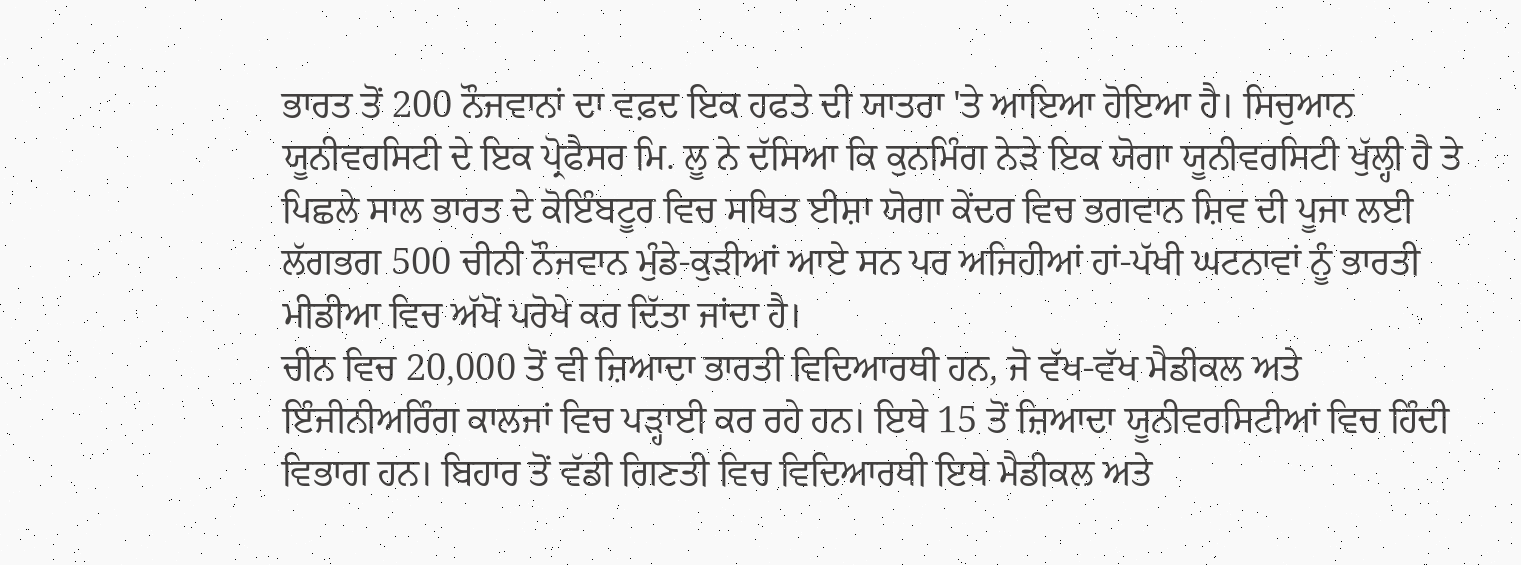ਭਾਰਤ ਤੋਂ 200 ਨੌਜਵਾਨਾਂ ਦਾ ਵਫ਼ਦ ਇਕ ਹਫਤੇ ਦੀ ਯਾਤਰਾ 'ਤੇ ਆਇਆ ਹੋਇਆ ਹੈ। ਸਿਚੁਆਨ ਯੂਨੀਵਰਸਿਟੀ ਦੇ ਇਕ ਪ੍ਰੋਫੈਸਰ ਮਿ. ਲੂ ਨੇ ਦੱਸਿਆ ਕਿ ਕੁਨਮਿੰਗ ਨੇੜੇ ਇਕ ਯੋਗਾ ਯੂਨੀਵਰਸਿਟੀ ਖੁੱਲ੍ਹੀ ਹੈ ਤੇ ਪਿਛਲੇ ਸਾਲ ਭਾਰਤ ਦੇ ਕੋਇੰਬਟੂਰ ਵਿਚ ਸਥਿਤ ਈਸ਼ਾ ਯੋਗਾ ਕੇਂਦਰ ਵਿਚ ਭਗਵਾਨ ਸ਼ਿਵ ਦੀ ਪੂਜਾ ਲਈ ਲੱਗਭਗ 500 ਚੀਨੀ ਨੌਜਵਾਨ ਮੁੰਡੇ-ਕੁੜੀਆਂ ਆਏ ਸਨ ਪਰ ਅਜਿਹੀਆਂ ਹਾਂ-ਪੱਖੀ ਘਟਨਾਵਾਂ ਨੂੰ ਭਾਰਤੀ ਮੀਡੀਆ ਵਿਚ ਅੱਖੋਂ ਪਰੋਖੇ ਕਰ ਦਿੱਤਾ ਜਾਂਦਾ ਹੈ।
ਚੀਨ ਵਿਚ 20,000 ਤੋਂ ਵੀ ਜ਼ਿਆਦਾ ਭਾਰਤੀ ਵਿਦਿਆਰਥੀ ਹਨ, ਜੋ ਵੱਖ-ਵੱਖ ਮੈਡੀਕਲ ਅਤੇ ਇੰਜੀਨੀਅਰਿੰਗ ਕਾਲਜਾਂ ਵਿਚ ਪੜ੍ਹਾਈ ਕਰ ਰਹੇ ਹਨ। ਇਥੇ 15 ਤੋਂ ਜ਼ਿਆਦਾ ਯੂਨੀਵਰਸਿਟੀਆਂ ਵਿਚ ਹਿੰਦੀ ਵਿਭਾਗ ਹਨ। ਬਿਹਾਰ ਤੋਂ ਵੱਡੀ ਗਿਣਤੀ ਵਿਚ ਵਿਦਿਆਰਥੀ ਇਥੇ ਮੈਡੀਕਲ ਅਤੇ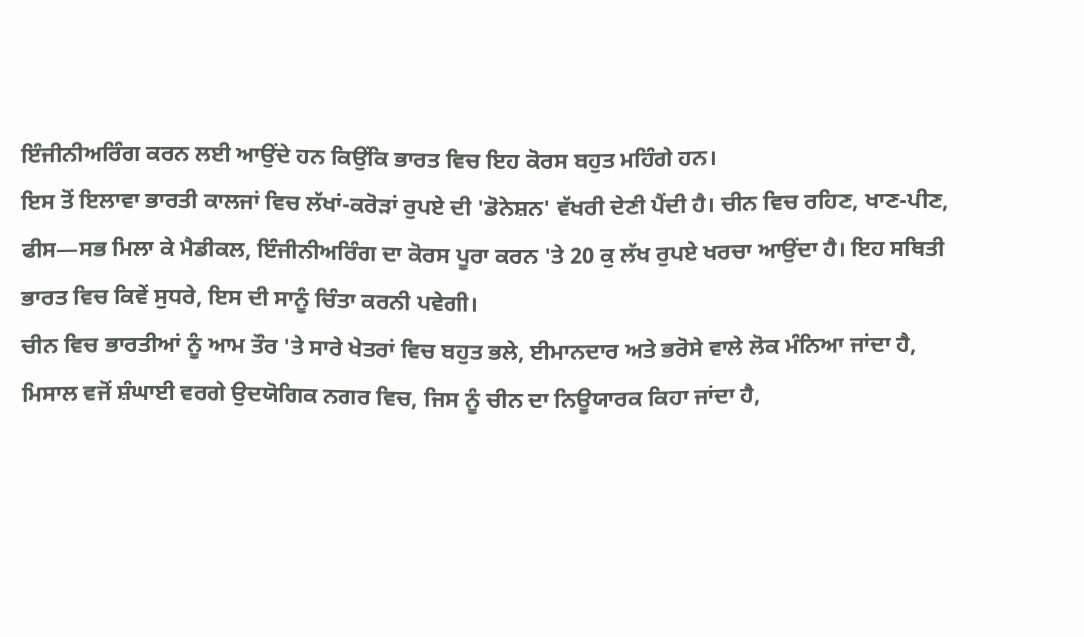ਇੰਜੀਨੀਅਰਿੰਗ ਕਰਨ ਲਈ ਆਉਂਦੇ ਹਨ ਕਿਉਂਕਿ ਭਾਰਤ ਵਿਚ ਇਹ ਕੋਰਸ ਬਹੁਤ ਮਹਿੰਗੇ ਹਨ।
ਇਸ ਤੋਂ ਇਲਾਵਾ ਭਾਰਤੀ ਕਾਲਜਾਂ ਵਿਚ ਲੱਖਾਂ-ਕਰੋੜਾਂ ਰੁਪਏ ਦੀ 'ਡੋਨੇਸ਼ਨ' ਵੱਖਰੀ ਦੇਣੀ ਪੈਂਦੀ ਹੈ। ਚੀਨ ਵਿਚ ਰਹਿਣ, ਖਾਣ-ਪੀਣ, ਫੀਸ—ਸਭ ਮਿਲਾ ਕੇ ਮੈਡੀਕਲ, ਇੰਜੀਨੀਅਰਿੰਗ ਦਾ ਕੋਰਸ ਪੂਰਾ ਕਰਨ 'ਤੇ 20 ਕੁ ਲੱਖ ਰੁਪਏ ਖਰਚਾ ਆਉਂਦਾ ਹੈ। ਇਹ ਸਥਿਤੀ ਭਾਰਤ ਵਿਚ ਕਿਵੇਂ ਸੁਧਰੇ, ਇਸ ਦੀ ਸਾਨੂੰ ਚਿੰਤਾ ਕਰਨੀ ਪਵੇਗੀ।
ਚੀਨ ਵਿਚ ਭਾਰਤੀਆਂ ਨੂੰ ਆਮ ਤੌਰ 'ਤੇ ਸਾਰੇ ਖੇਤਰਾਂ ਵਿਚ ਬਹੁਤ ਭਲੇ, ਈਮਾਨਦਾਰ ਅਤੇ ਭਰੋਸੇ ਵਾਲੇ ਲੋਕ ਮੰਨਿਆ ਜਾਂਦਾ ਹੈ, ਮਿਸਾਲ ਵਜੋਂ ਸ਼ੰਘਾਈ ਵਰਗੇ ਉਦਯੋਗਿਕ ਨਗਰ ਵਿਚ, ਜਿਸ ਨੂੰ ਚੀਨ ਦਾ ਨਿਊਯਾਰਕ ਕਿਹਾ ਜਾਂਦਾ ਹੈ,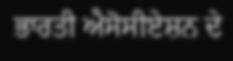ਭਾਰਤੀ ਐਸੋਸੀਏਸ਼ਨ ਦੇ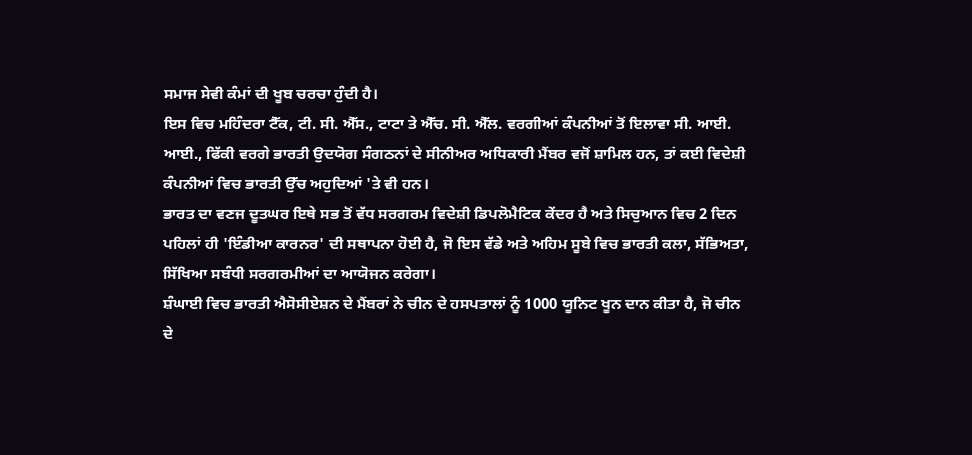ਸਮਾਜ ਸੇਵੀ ਕੰਮਾਂ ਦੀ ਖੂਬ ਚਰਚਾ ਹੁੰਦੀ ਹੈ।
ਇਸ ਵਿਚ ਮਹਿੰਦਰਾ ਟੈੱਕ, ਟੀ. ਸੀ. ਐੱਸ., ਟਾਟਾ ਤੇ ਐੱਚ. ਸੀ. ਐੱਲ. ਵਰਗੀਆਂ ਕੰਪਨੀਆਂ ਤੋਂ ਇਲਾਵਾ ਸੀ. ਆਈ. ਆਈ., ਫਿੱਕੀ ਵਰਗੇ ਭਾਰਤੀ ਉਦਯੋਗ ਸੰਗਠਨਾਂ ਦੇ ਸੀਨੀਅਰ ਅਧਿਕਾਰੀ ਮੈਂਬਰ ਵਜੋਂ ਸ਼ਾਮਿਲ ਹਨ, ਤਾਂ ਕਈ ਵਿਦੇਸ਼ੀ ਕੰਪਨੀਆਂ ਵਿਚ ਭਾਰਤੀ ਉੱਚ ਅਹੁਦਿਆਂ 'ਤੇ ਵੀ ਹਨ।
ਭਾਰਤ ਦਾ ਵਣਜ ਦੂਤਘਰ ਇਥੇ ਸਭ ਤੋਂ ਵੱਧ ਸਰਗਰਮ ਵਿਦੇਸ਼ੀ ਡਿਪਲੋਮੈਟਿਕ ਕੇਂਦਰ ਹੈ ਅਤੇ ਸਿਚੁਆਨ ਵਿਚ 2 ਦਿਨ ਪਹਿਲਾਂ ਹੀ 'ਇੰਡੀਆ ਕਾਰਨਰ' ਦੀ ਸਥਾਪਨਾ ਹੋਈ ਹੈ, ਜੋ ਇਸ ਵੱਡੇ ਅਤੇ ਅਹਿਮ ਸੂਬੇ ਵਿਚ ਭਾਰਤੀ ਕਲਾ, ਸੱਭਿਅਤਾ, ਸਿੱਖਿਆ ਸਬੰਧੀ ਸਰਗਰਮੀਆਂ ਦਾ ਆਯੋਜਨ ਕਰੇਗਾ।
ਸ਼ੰਘਾਈ ਵਿਚ ਭਾਰਤੀ ਐਸੋਸੀਏਸ਼ਨ ਦੇ ਮੈਂਬਰਾਂ ਨੇ ਚੀਨ ਦੇ ਹਸਪਤਾਲਾਂ ਨੂੰ 1000 ਯੂਨਿਟ ਖੂਨ ਦਾਨ ਕੀਤਾ ਹੈ, ਜੋ ਚੀਨ ਦੇ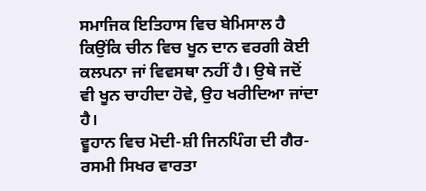ਸਮਾਜਿਕ ਇਤਿਹਾਸ ਵਿਚ ਬੇਮਿਸਾਲ ਹੈ ਕਿਉਂਕਿ ਚੀਨ ਵਿਚ ਖੂਨ ਦਾਨ ਵਰਗੀ ਕੋਈ ਕਲਪਨਾ ਜਾਂ ਵਿਵਸਥਾ ਨਹੀਂ ਹੈ। ਉਥੇ ਜਦੋਂ ਵੀ ਖੂਨ ਚਾਹੀਦਾ ਹੋਵੇ, ਉਹ ਖਰੀਦਿਆ ਜਾਂਦਾ ਹੈ।
ਵੂਹਾਨ ਵਿਚ ਮੋਦੀ-ਸ਼ੀ ਜਿਨਪਿੰਗ ਦੀ ਗੈਰ-ਰਸਮੀ ਸਿਖਰ ਵਾਰਤਾ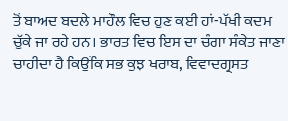ਤੋਂ ਬਾਅਦ ਬਦਲੇ ਮਾਹੌਲ ਵਿਚ ਹੁਣ ਕਈ ਹਾਂ-ਪੱਖੀ ਕਦਮ ਚੁੱਕੇ ਜਾ ਰਹੇ ਹਨ। ਭਾਰਤ ਵਿਚ ਇਸ ਦਾ ਚੰਗਾ ਸੰਕੇਤ ਜਾਣਾ ਚਾਹੀਦਾ ਹੈ ਕਿਉਂਕਿ ਸਭ ਕੁਝ ਖਰਾਬ, ਵਿਵਾਦਗ੍ਰਸਤ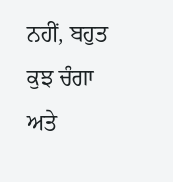ਨਹੀਂ, ਬਹੁਤ ਕੁਝ ਚੰਗਾ ਅਤੇ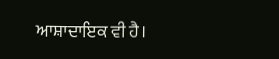ਆਸ਼ਾਦਾਇਕ ਵੀ ਹੈ।